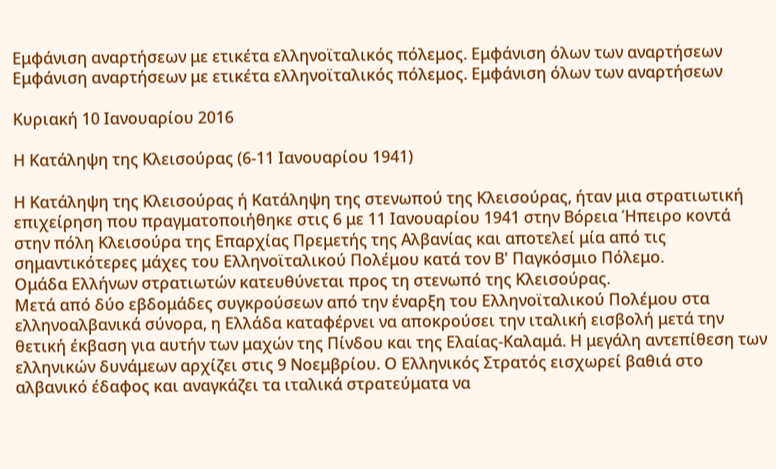Εμφάνιση αναρτήσεων με ετικέτα ελληνοϊταλικός πόλεμος. Εμφάνιση όλων των αναρτήσεων
Εμφάνιση αναρτήσεων με ετικέτα ελληνοϊταλικός πόλεμος. Εμφάνιση όλων των αναρτήσεων

Κυριακή 10 Ιανουαρίου 2016

Η Κατάληψη της Κλεισούρας (6-11 Ιανουαρίου 1941)

Η Κατάληψη της Κλεισούρας ή Κατάληψη της στενωπού της Κλεισούρας, ήταν μια στρατιωτική επιχείρηση που πραγματοποιήθηκε στις 6 με 11 Ιανουαρίου 1941 στην Βόρεια Ήπειρο κοντά στην πόλη Κλεισούρα της Επαρχίας Πρεμετής της Αλβανίας και αποτελεί μία από τις σημαντικότερες μάχες του Ελληνοϊταλικού Πολέμου κατά τον Β' Παγκόσμιο Πόλεμο.
Ομάδα Ελλήνων στρατιωτών κατευθύνεται προς τη στενωπό της Κλεισούρας.
Μετά από δύο εβδομάδες συγκρούσεων από την έναρξη του Ελληνοϊταλικού Πολέμου στα ελληνοαλβανικά σύνορα, η Ελλάδα καταφέρνει να αποκρούσει την ιταλική εισβολή μετά την θετική έκβαση για αυτήν των μαχών της Πίνδου και της Ελαίας-Καλαμά. Η μεγάλη αντεπίθεση των ελληνικών δυνάμεων αρχίζει στις 9 Νοεμβρίου. Ο Ελληνικός Στρατός εισχωρεί βαθιά στο αλβανικό έδαφος και αναγκάζει τα ιταλικά στρατεύματα να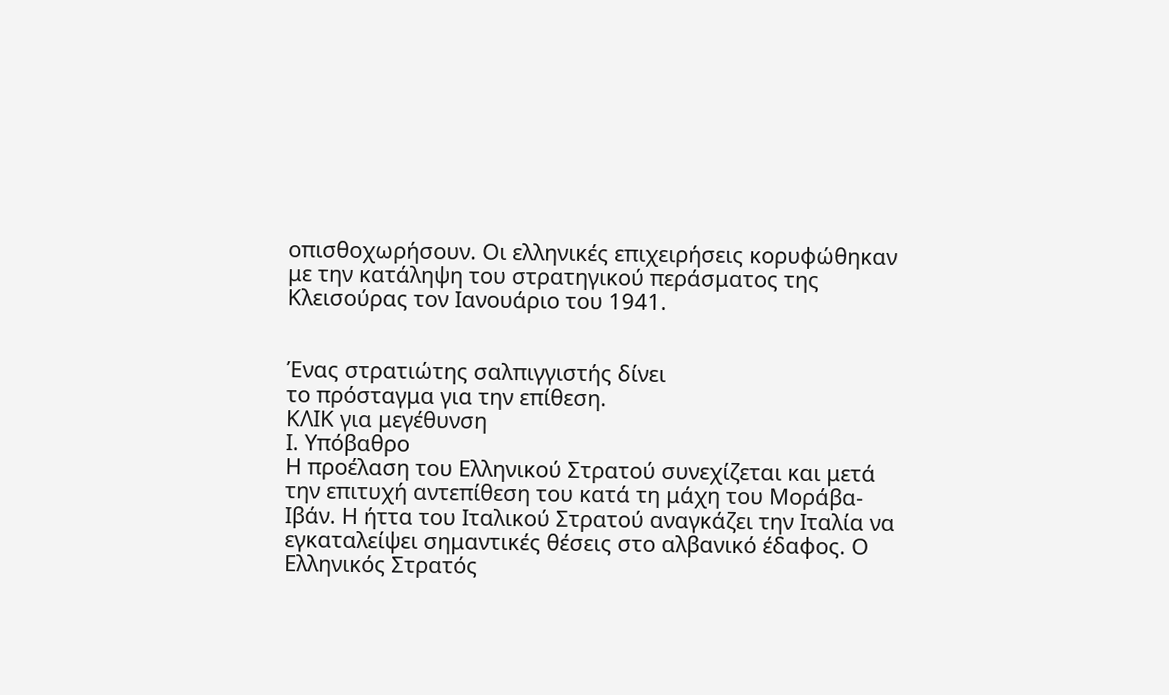οπισθοχωρήσουν. Οι ελληνικές επιχειρήσεις κορυφώθηκαν με την κατάληψη του στρατηγικού περάσματος της Κλεισούρας τον Ιανουάριο του 1941.


Ένας στρατιώτης σαλπιγγιστής δίνει
το πρόσταγμα για την επίθεση.
ΚΛΙΚ για μεγέθυνση
Ι. Υπόβαθρο
Η προέλαση του Ελληνικού Στρατού συνεχίζεται και μετά την επιτυχή αντεπίθεση του κατά τη μάχη του Μοράβα-Ιβάν. Η ήττα του Ιταλικού Στρατού αναγκάζει την Ιταλία να εγκαταλείψει σημαντικές θέσεις στο αλβανικό έδαφος. Ο Ελληνικός Στρατός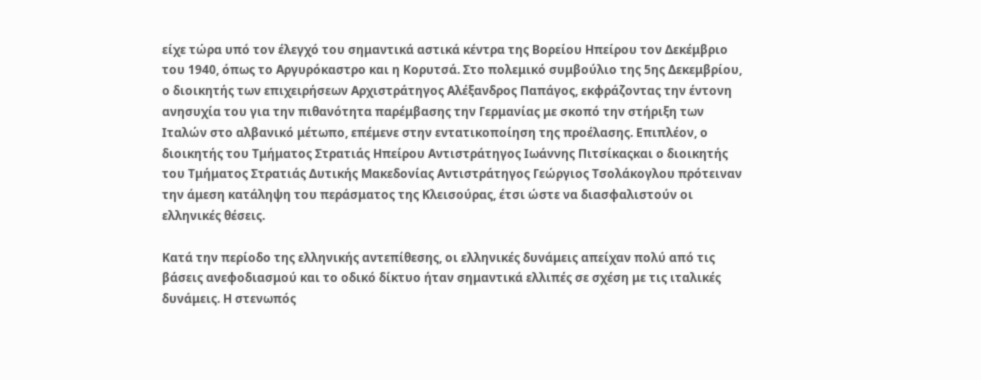είχε τώρα υπό τον έλεγχό του σημαντικά αστικά κέντρα της Βορείου Ηπείρου τον Δεκέμβριο του 1940, όπως το Αργυρόκαστρο και η Κορυτσά. Στο πολεμικό συμβούλιο της 5ης Δεκεμβρίου, ο διοικητής των επιχειρήσεων Αρχιστράτηγος Αλέξανδρος Παπάγος, εκφράζοντας την έντονη ανησυχία του για την πιθανότητα παρέμβασης την Γερμανίας με σκοπό την στήριξη των Ιταλών στο αλβανικό μέτωπο, επέμενε στην εντατικοποίηση της προέλασης. Επιπλέον, ο διοικητής του Τμήματος Στρατιάς Ηπείρου Αντιστράτηγος Ιωάννης Πιτσίκαςκαι ο διοικητής του Τμήματος Στρατιάς Δυτικής Μακεδονίας Αντιστράτηγος Γεώργιος Τσολάκογλου πρότειναν την άμεση κατάληψη του περάσματος της Κλεισούρας, έτσι ώστε να διασφαλιστούν οι ελληνικές θέσεις.

Κατά την περίοδο της ελληνικής αντεπίθεσης, οι ελληνικές δυνάμεις απείχαν πολύ από τις βάσεις ανεφοδιασμού και το οδικό δίκτυο ήταν σημαντικά ελλιπές σε σχέση με τις ιταλικές δυνάμεις. Η στενωπός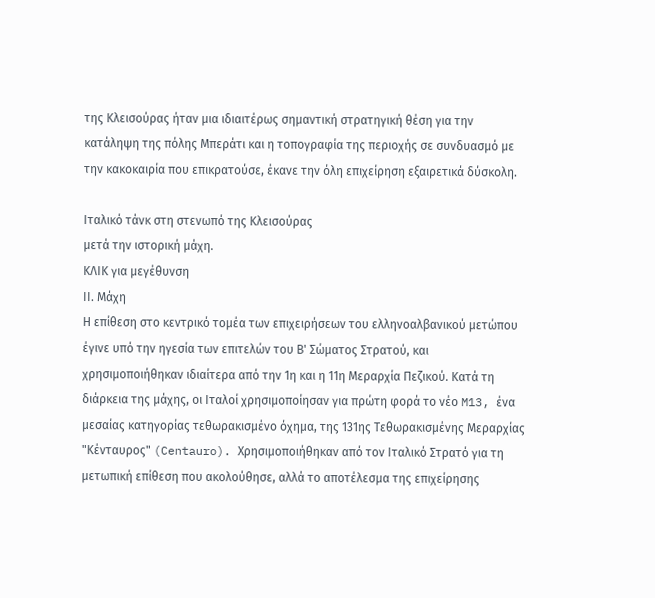της Κλεισούρας ήταν μια ιδιαιτέρως σημαντική στρατηγική θέση για την κατάληψη της πόλης Μπεράτι και η τοπογραφία της περιοχής σε συνδυασμό με την κακοκαιρία που επικρατούσε, έκανε την όλη επιχείρηση εξαιρετικά δύσκολη.

Ιταλικό τάνκ στη στενωπό της Κλεισούρας
μετά την ιστορική μάχη.
ΚΛΙΚ για μεγέθυνση
ΙΙ. Μάχη
Η επίθεση στο κεντρικό τομέα των επιχειρήσεων του ελληνοαλβανικού μετώπου έγινε υπό την ηγεσία των επιτελών του Β' Σώματος Στρατού, και χρησιμοποιήθηκαν ιδιαίτερα από την 1η και η 11η Μεραρχία Πεζικού. Κατά τη διάρκεια της μάχης, οι Ιταλοί χρησιμοποίησαν για πρώτη φορά το νέο M13, ένα μεσαίας κατηγορίας τεθωρακισμένο όχημα, της 131ης Τεθωρακισμένης Μεραρχίας "Κένταυρος" (Centauro). Χρησιμοποιήθηκαν από τον Ιταλικό Στρατό για τη μετωπική επίθεση που ακολούθησε, αλλά το αποτέλεσμα της επιχείρησης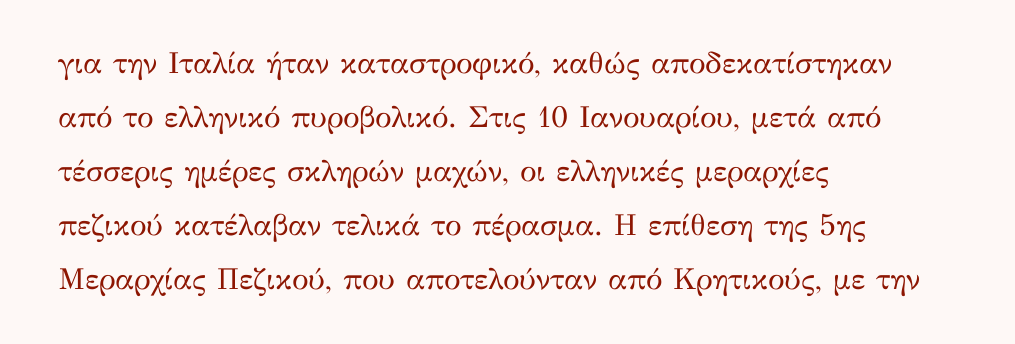για την Ιταλία ήταν καταστροφικό, καθώς αποδεκατίστηκαν από το ελληνικό πυροβολικό. Στις 10 Ιανουαρίου, μετά από τέσσερις ημέρες σκληρών μαχών, οι ελληνικές μεραρχίες πεζικού κατέλαβαν τελικά το πέρασμα. Η επίθεση της 5ης Μεραρχίας Πεζικού, που αποτελούνταν από Κρητικούς, με την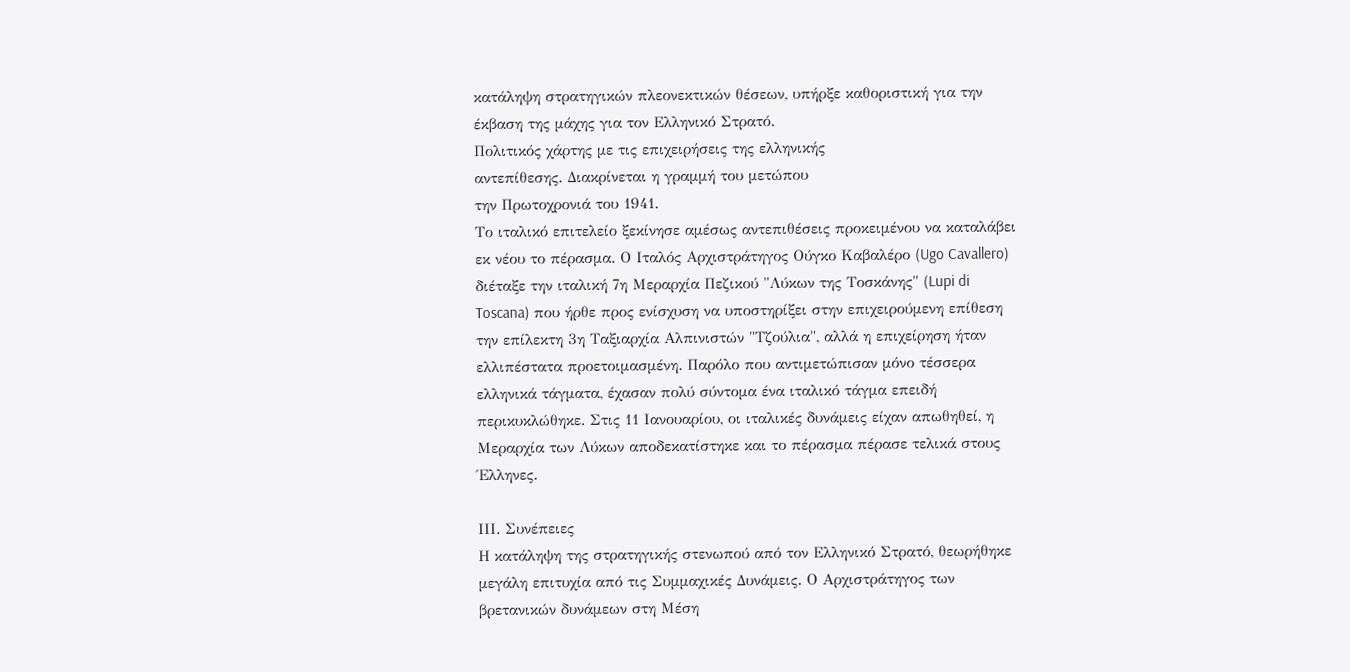κατάληψη στρατηγικών πλεονεκτικών θέσεων, υπήρξε καθοριστική για την έκβαση της μάχης για τον Ελληνικό Στρατό.
Πολιτικός χάρτης με τις επιχειρήσεις της ελληνικής
αντεπίθεσης. Διακρίνεται η γραμμή του μετώπου
την Πρωτοχρονιά του 1941.
Το ιταλικό επιτελείο ξεκίνησε αμέσως αντεπιθέσεις προκειμένου να καταλάβει εκ νέου το πέρασμα. Ο Ιταλός Αρχιστράτηγος Ούγκο Καβαλέρο (Ugo Cavallero) διέταξε την ιταλική 7η Μεραρχία Πεζικού "Λύκων της Τοσκάνης" (Lupi di Toscana) που ήρθε προς ενίσχυση να υποστηρίξει στην επιχειρούμενη επίθεση την επίλεκτη 3η Ταξιαρχία Αλπινιστών "Τζούλια", αλλά η επιχείρηση ήταν ελλιπέστατα προετοιμασμένη. Παρόλο που αντιμετώπισαν μόνο τέσσερα ελληνικά τάγματα, έχασαν πολύ σύντομα ένα ιταλικό τάγμα επειδή περικυκλώθηκε. Στις 11 Ιανουαρίου, οι ιταλικές δυνάμεις είχαν απωθηθεί, η Μεραρχία των Λύκων αποδεκατίστηκε και το πέρασμα πέρασε τελικά στους Έλληνες.

ΙΙΙ. Συνέπειες
Η κατάληψη της στρατηγικής στενωπού από τον Ελληνικό Στρατό, θεωρήθηκε μεγάλη επιτυχία από τις Συμμαχικές Δυνάμεις. Ο Αρχιστράτηγος των βρετανικών δυνάμεων στη Μέση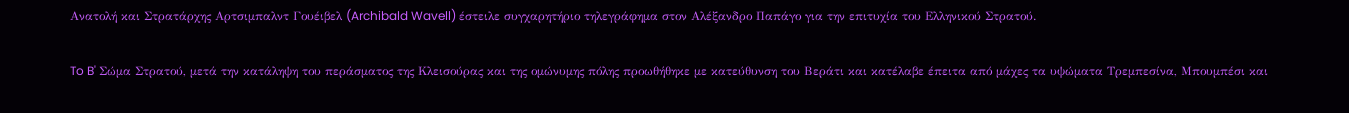Ανατολή και Στρατάρχης Αρτσιμπαλντ Γουέιβελ (Archibald Wavell) έστειλε συγχαρητήριο τηλεγράφημα στον Αλέξανδρο Παπάγο για την επιτυχία του Ελληνικού Στρατού.

To B' Σώμα Στρατού, μετά την κατάληψη του περάσματος της Κλεισούρας και της ομώνυμης πόλης προωθήθηκε με κατεύθυνση του Βεράτι και κατέλαβε έπειτα από μάχες τα υψώματα Τρεμπεσίνα, Μπουμπέσι και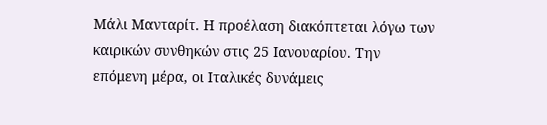Μάλι Μανταρίτ. Η προέλαση διακόπτεται λόγω των καιρικών συνθηκών στις 25 Ιανουαρίου. Την επόμενη μέρα, οι Ιταλικές δυνάμεις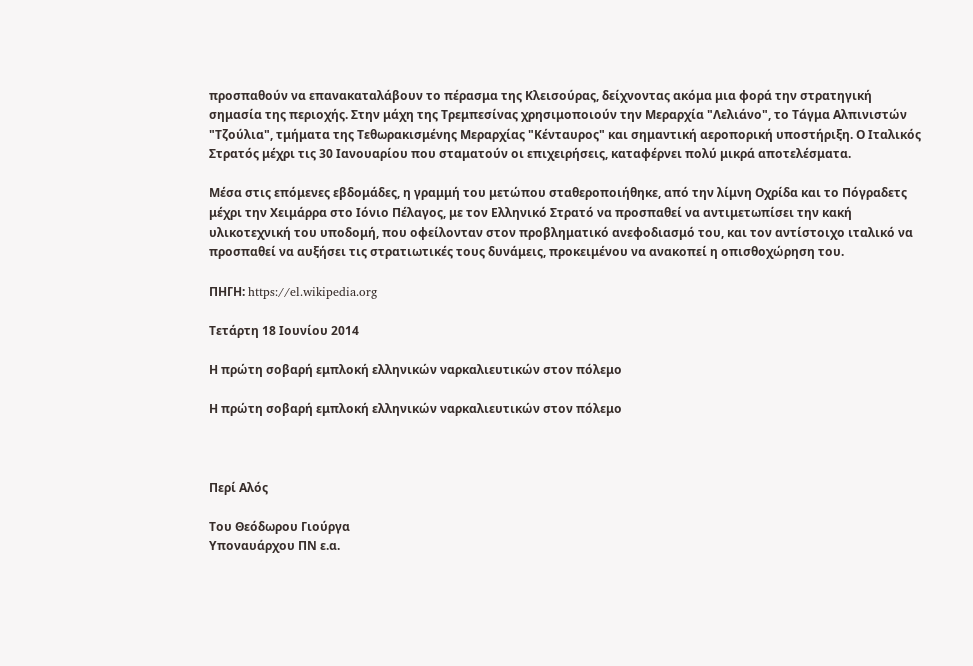προσπαθούν να επανακαταλάβουν το πέρασμα της Κλεισούρας, δείχνοντας ακόμα μια φορά την στρατηγική σημασία της περιοχής. Στην μάχη της Τρεμπεσίνας χρησιμοποιούν την Μεραρχία "Λελιάνο", το Τάγμα Αλπινιστών "Τζούλια", τμήματα της Τεθωρακισμένης Μεραρχίας "Κένταυρος" και σημαντική αεροπορική υποστήριξη. Ο Ιταλικός Στρατός μέχρι τις 30 Ιανουαρίου που σταματούν οι επιχειρήσεις, καταφέρνει πολύ μικρά αποτελέσματα.

Μέσα στις επόμενες εβδομάδες, η γραμμή του μετώπου σταθεροποιήθηκε, από την λίμνη Οχρίδα και το Πόγραδετς μέχρι την Χειμάρρα στο Ιόνιο Πέλαγος, με τον Ελληνικό Στρατό να προσπαθεί να αντιμετωπίσει την κακή υλικοτεχνική του υποδομή, που οφείλονταν στον προβληματικό ανεφοδιασμό του, και τον αντίστοιχο ιταλικό να προσπαθεί να αυξήσει τις στρατιωτικές τους δυνάμεις, προκειμένου να ανακοπεί η οπισθοχώρηση του.

ΠΗΓΗ: https://el.wikipedia.org

Τετάρτη 18 Ιουνίου 2014

Η πρώτη σοβαρή εμπλοκή ελληνικών ναρκαλιευτικών στον πόλεμο

Η πρώτη σοβαρή εμπλοκή ελληνικών ναρκαλιευτικών στον πόλεμο



Περί Αλός

Του Θεόδωρου Γιούργα
Υποναυάρχου ΠΝ ε.α.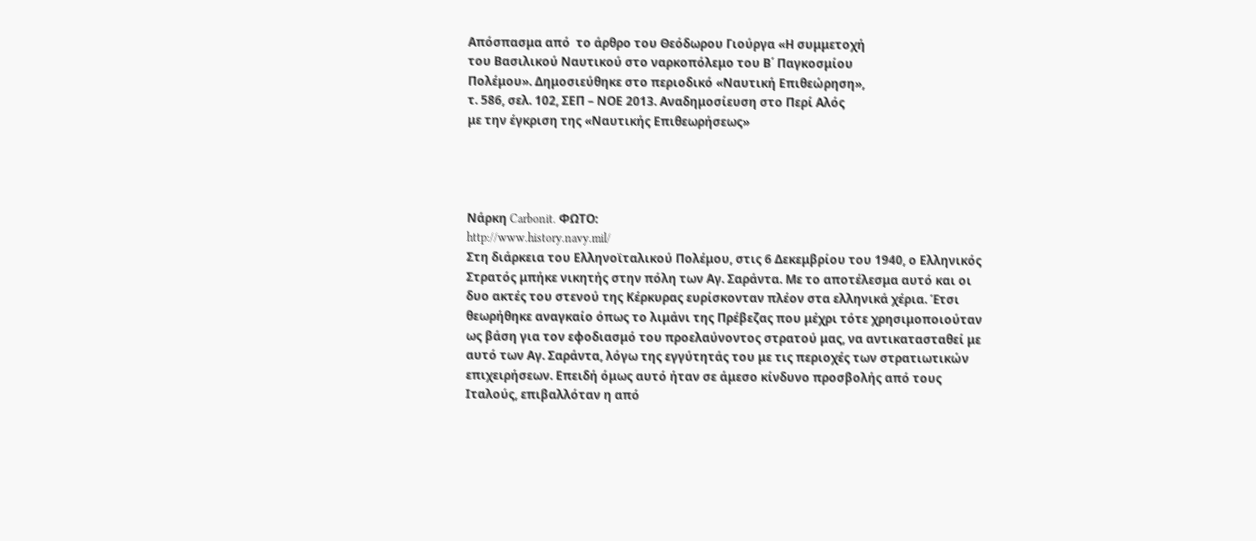Απόσπασμα από  το άρθρο του Θεόδωρου Γιούργα «Η συμμετοχή
του Βασιλικού Ναυτικού στο ναρκοπόλεμο του Β΄ Παγκοσμίου
Πολέμου». Δημοσιεύθηκε στο περιοδικό «Ναυτική Επιθεώρηση»,
τ. 586, σελ. 102, ΣΕΠ – ΝΟΕ 2013. Αναδημοσίευση στο Περί Αλός
με την έγκριση της «Ναυτικής Επιθεωρήσεως»




Νάρκη Carbonit. ΦΩΤΟ:
http://www.history.navy.mil/
Στη διάρκεια του Ελληνοϊταλικού Πολέμου, στις 6 Δεκεμβρίου του 1940, ο Ελληνικός Στρατός μπήκε νικητής στην πόλη των Αγ. Σαράντα. Με το αποτέλεσμα αυτό και οι δυο ακτές του στενού της Κέρκυρας ευρίσκονταν πλέον στα ελληνικά χέρια. Έτσι θεωρήθηκε αναγκαίο όπως το λιμάνι της Πρέβεζας που μέχρι τότε χρησιμοποιούταν ως βάση για τον εφοδιασμό του προελαύνοντος στρατού μας, να αντικατασταθεί με αυτό των Αγ. Σαράντα, λόγω της εγγύτητάς του με τις περιοχές των στρατιωτικών επιχειρήσεων. Επειδή όμως αυτό ήταν σε άμεσο κίνδυνο προσβολής από τους Ιταλούς, επιβαλλόταν η από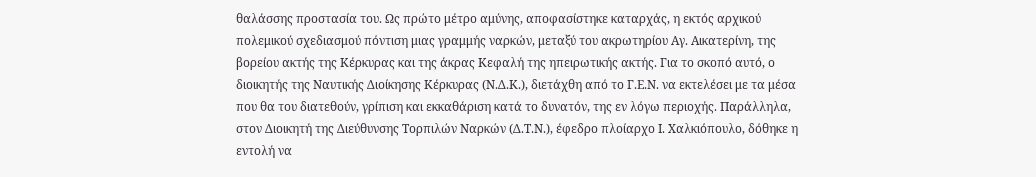θαλάσσης προστασία του. Ως πρώτο μέτρο αμύνης, αποφασίστηκε καταρχάς, η εκτός αρχικού πολεμικού σχεδιασμού πόντιση μιας γραμμής ναρκών, μεταξύ του ακρωτηρίου Αγ. Αικατερίνη, της βορείου ακτής της Κέρκυρας και της άκρας Κεφαλή της ηπειρωτικής ακτής. Για το σκοπό αυτό, ο διοικητής της Ναυτικής Διοίκησης Κέρκυρας (Ν.Δ.Κ.), διετάχθη από το Γ.Ε.Ν. να εκτελέσει με τα μέσα που θα του διατεθούν, γρίπιση και εκκαθάριση κατά το δυνατόν, της εν λόγω περιοχής. Παράλληλα, στον Διοικητή της Διεύθυνσης Τορπιλών Ναρκών (Δ.Τ.Ν.), έφεδρο πλοίαρχο Ι. Χαλκιόπουλο, δόθηκε η εντολή να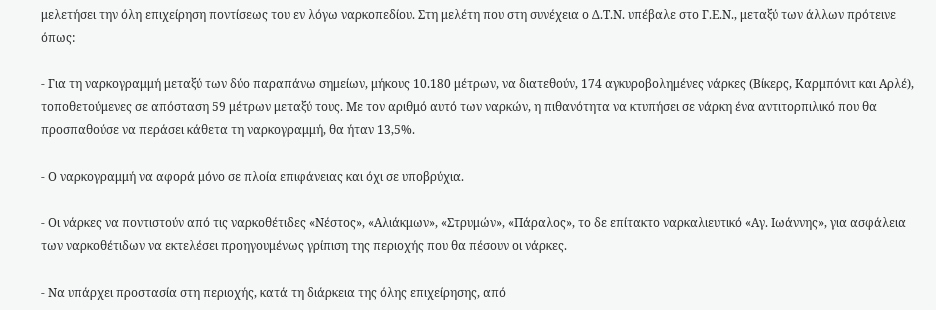μελετήσει την όλη επιχείρηση ποντίσεως του εν λόγω ναρκοπεδίου. Στη μελέτη που στη συνέχεια ο Δ.Τ.Ν. υπέβαλε στο Γ.Ε.Ν., μεταξύ των άλλων πρότεινε όπως:

- Για τη ναρκογραμμή μεταξύ των δύο παραπάνω σημείων, μήκους 10.180 μέτρων, να διατεθούν, 174 αγκυροβολημένες νάρκες (Βίκερς, Καρμπόνιτ και Αρλέ), τοποθετούμενες σε απόσταση 59 μέτρων μεταξύ τους. Με τον αριθμό αυτό των ναρκών, η πιθανότητα να κτυπήσει σε νάρκη ένα αντιτορπιλικό που θα προσπαθούσε να περάσει κάθετα τη ναρκογραμμή, θα ήταν 13,5%.

- Ο ναρκογραμμή να αφορά μόνο σε πλοία επιφάνειας και όχι σε υποβρύχια.

- Οι νάρκες να ποντιστούν από τις ναρκοθέτιδες «Νέστος», «Αλιάκμων», «Στρυμών», «Πάραλος», το δε επίτακτο ναρκαλιευτικό «Αγ. Ιωάννης», για ασφάλεια των ναρκοθέτιδων να εκτελέσει προηγουμένως γρίπιση της περιοχής που θα πέσουν οι νάρκες.

- Να υπάρχει προστασία στη περιοχής, κατά τη διάρκεια της όλης επιχείρησης, από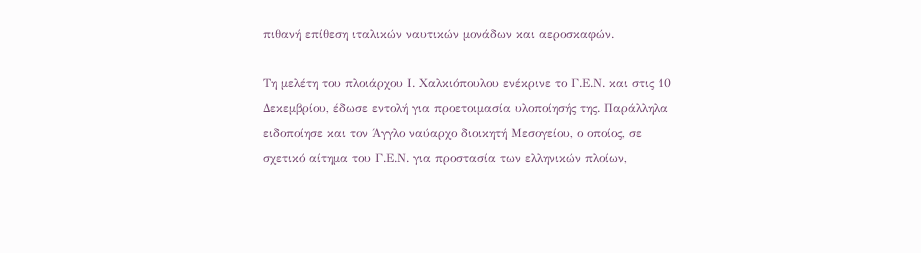πιθανή επίθεση ιταλικών ναυτικών μονάδων και αεροσκαφών.

Τη μελέτη του πλοιάρχου Ι. Χαλκιόπουλου ενέκρινε το Γ.Ε.Ν. και στις 10 Δεκεμβρίου, έδωσε εντολή για προετοιμασία υλοποίησής της. Παράλληλα ειδοποίησε και τον Άγγλο ναύαρχο διοικητή Μεσογείου, ο οποίος, σε σχετικό αίτημα του Γ.Ε.Ν. για προστασία των ελληνικών πλοίων,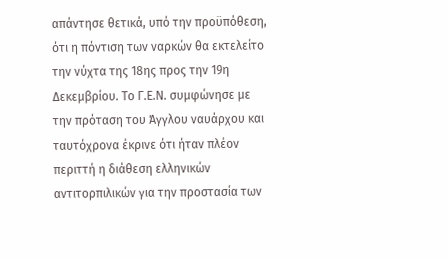απάντησε θετικά, υπό την προϋπόθεση, ότι η πόντιση των ναρκών θα εκτελείτο την νύχτα της 18ης προς την 19η Δεκεμβρίου. Το Γ.Ε.Ν. συμφώνησε με την πρόταση του Άγγλου ναυάρχου και ταυτόχρονα έκρινε ότι ήταν πλέον περιττή η διάθεση ελληνικών αντιτορπιλικών για την προστασία των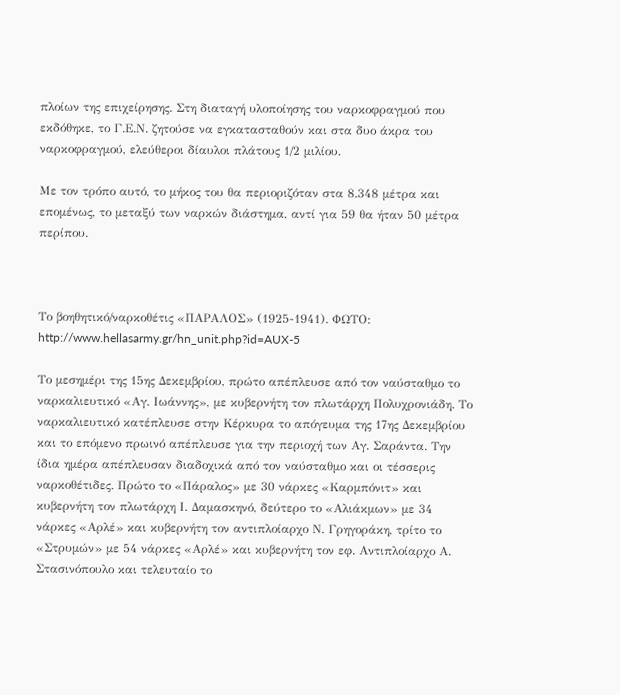πλοίων της επιχείρησης. Στη διαταγή υλοποίησης του ναρκοφραγμού που εκδόθηκε, το Γ.Ε.Ν. ζητούσε να εγκατασταθούν και στα δυο άκρα του ναρκοφραγμού, ελεύθεροι δίαυλοι πλάτους 1/2 μιλίου.

Με τον τρόπο αυτό, το μήκος του θα περιοριζόταν στα 8.348 μέτρα και επομένως, το μεταξύ των ναρκών διάστημα, αντί για 59 θα ήταν 50 μέτρα περίπου.



Το βοηθητικό/ναρκοθέτις «ΠΑΡΑΛΟΣ» (1925-1941). ΦΩΤΟ:
http://www.hellasarmy.gr/hn_unit.php?id=AUX-5

Το μεσημέρι της 15ης Δεκεμβρίου, πρώτο απέπλευσε από τον ναύσταθμο το ναρκαλιευτικό «Αγ. Ιωάννης», με κυβερνήτη τον πλωτάρχη Πολυχρονιάδη. Το ναρκαλιευτικό κατέπλευσε στην Κέρκυρα το απόγευμα της 17ης Δεκεμβρίου και το επόμενο πρωινό απέπλευσε για την περιοχή των Αγ. Σαράντα. Την ίδια ημέρα απέπλευσαν διαδοχικά από τον ναύσταθμο και οι τέσσερις ναρκοθέτιδες. Πρώτο το «Πάραλος» με 30 νάρκες «Καρμπόνιτ» και κυβερνήτη τον πλωτάρχη Ι. Δαμασκηνό, δεύτερο το «Αλιάκμων» με 34 νάρκες «Αρλέ» και κυβερνήτη τον αντιπλοίαρχο Ν. Γρηγοράκη, τρίτο το «Στρυμών» με 54 νάρκες «Αρλέ» και κυβερνήτη τον εφ. Αντιπλοίαρχο Α. Στασινόπουλο και τελευταίο το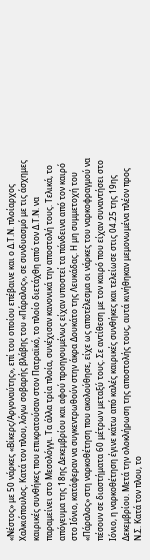«Νέστος» με 50 νάρκες «Βίκερς/Αργοναύτης», επί του οποίου επέβαινε και ο Δ.Τ.Ν. πλοίαρχος Χαλκιόπουλος. Κατά τον πλου, λόγω σοβαρής βλάβης του «Πάραλος», σε συνδυασμό με τις άσχημες καιρικές συνθήκες που επικρατούσαν στον Πατραϊκό, το πλοίο διετάχθη από τον Δ.Τ.Ν. να παραμείνει στο Μεσολόγγι. Τα άλλα τρία πλοία, συνέχισαν κανονικά την αποστολή τους. Τελικά, το απόγευμα της 18ης Δεκεμβρίου και αφού προηγουμένως είχαν υποστεί τα πάνδεινα από τον καιρό στο Ιόνιο, κατάφεραν να συγκεντρωθούν στην άκρα Δουκάτο της Λευκάδας. Η μη συμμετοχή του «Πάραλος» στη ναρκοθέτηση που ακολούθησε, είχε ως αποτέλεσμα οι νάρκες του ναρκοφραγμού να πέσουν σε διαστήματα 60 μέτρων μεταξύ τους. Σε αντίθεση με τον καιρό που είχαν συναντήσει στο Ιόνιο, η ναρκοθέτηση έγινε κάτω από καλές καιρικές συνθήκες και τελείωσε στις 04.25 της 19ης Δεκεμβρίου. Μετά την ολοκλήρωση της αποστολής τους, αυτά κινήθηκαν μεμονωμένα πλέον προς Ν.Σ. Κατά τον πλου, το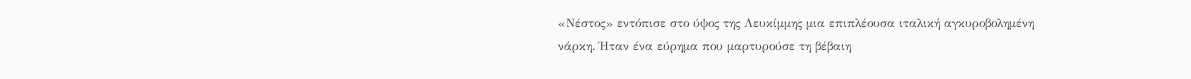«Νέστος» εντόπισε στο ύψος της Λευκίμμης μια επιπλέουσα ιταλική αγκυροβολημένη νάρκη. Ήταν ένα εύρημα που μαρτυρούσε τη βέβαιη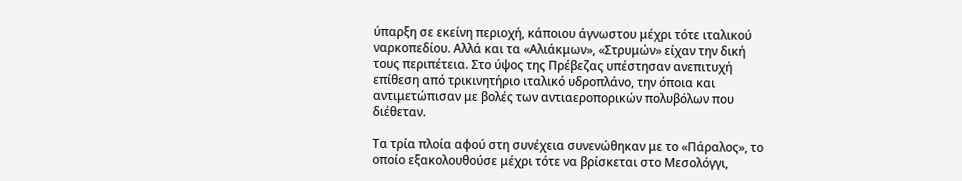ύπαρξη σε εκείνη περιοχή, κάποιου άγνωστου μέχρι τότε ιταλικού ναρκοπεδίου. Αλλά και τα «Αλιάκμων», «Στρυμών» είχαν την δική τους περιπέτεια. Στο ύψος της Πρέβεζας υπέστησαν ανεπιτυχή επίθεση από τρικινητήριο ιταλικό υδροπλάνο, την όποια και αντιμετώπισαν με βολές των αντιαεροπορικών πολυβόλων που διέθεταν.

Τα τρία πλοία αφού στη συνέχεια συνενώθηκαν με το «Πάραλος», το οποίο εξακολουθούσε μέχρι τότε να βρίσκεται στο Μεσολόγγι,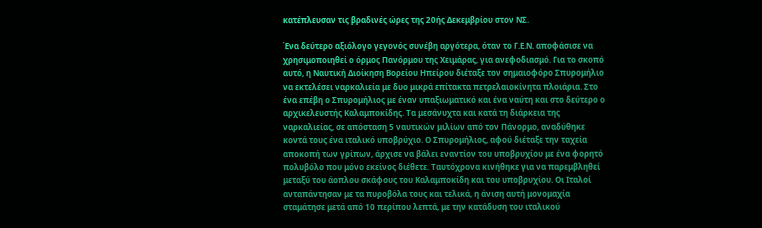κατέπλευσαν τις βραδινές ώρες της 20ής Δεκεμβρίου στον ΝΣ.

Ένα δεύτερο αξιόλογο γεγονός συνέβη αργότερα, όταν το Γ.Ε.Ν. αποφάσισε να χρησιμοποιηθεί ο όρμος Πανόρμου της Χειμάρας, για ανεφοδιασμό. Για το σκοπό αυτό, η Ναυτική Διοίκηση Βορείου Ηπείρου διέταξε τον σημαιοφόρο Σπυρομήλιο να εκτελέσει ναρκαλιεία με δυο μικρά επίτακτα πετρελαιοκίνητα πλοιάρια. Στο ένα επέβη ο Σπυρομήλιος με έναν υπαξιωματικό και ένα ναύτη και στο δεύτερο ο αρχικελευστής Καλαμποκίδης. Τα μεσάνυχτα και κατά τη διάρκεια της ναρκαλιείας, σε απόσταση 5 ναυτικών μιλίων από τον Πάνορμο, αναδύθηκε κοντά τους ένα ιταλικό υποβρύχιο. Ο Σπυρομήλιος, αφού διέταξε την ταχεία αποκοπή των γρίπων, άρχισε να βάλει εναντίον του υποβρυχίου με ένα φορητό πολυβόλο που μόνο εκείνος διέθετε. Ταυτόχρονα κινήθηκε για να παρεμβληθεί μεταξύ του άοπλου σκάφους του Καλαμποκίδη και του υποβρυχίου. Οι Ιταλοί ανταπάντησαν με τα πυροβόλα τους και τελικά, η άνιση αυτή μονομαχία σταμάτησε μετά από 10 περίπου λεπτά, με την κατάδυση του ιταλικού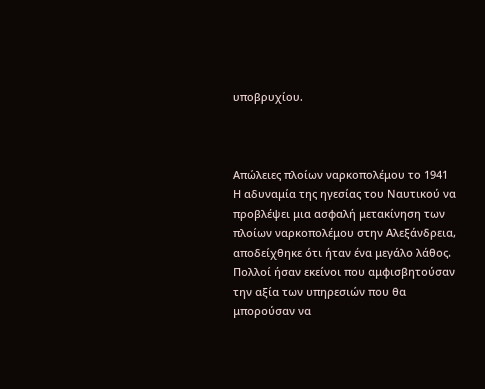υποβρυχίου.



Απώλειες πλοίων ναρκοπολέμου το 1941
Η αδυναμία της ηγεσίας του Ναυτικού να προβλέψει μια ασφαλή μετακίνηση των πλοίων ναρκοπολέμου στην Αλεξάνδρεια, αποδείχθηκε ότι ήταν ένα μεγάλο λάθος. Πολλοί ήσαν εκείνοι που αμφισβητούσαν την αξία των υπηρεσιών που θα μπορούσαν να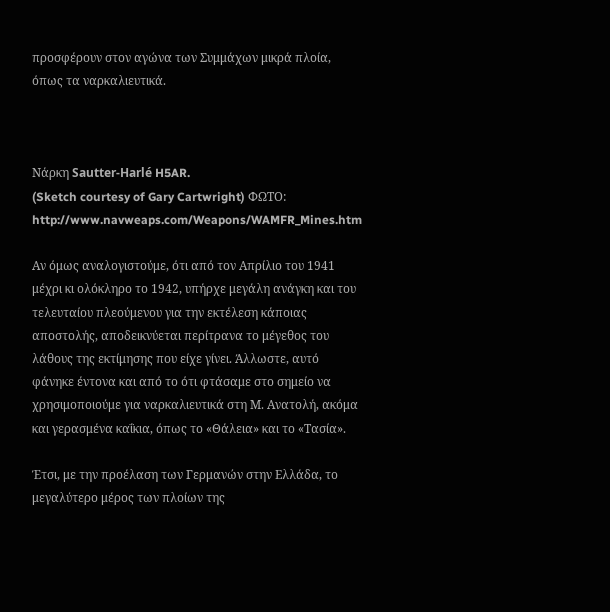προσφέρουν στον αγώνα των Συμμάχων μικρά πλοία, όπως τα ναρκαλιευτικά.



Νάρκη Sautter-Harlé H5AR.
(Sketch courtesy of Gary Cartwright) ΦΩΤΟ:
http://www.navweaps.com/Weapons/WAMFR_Mines.htm

Αν όμως αναλογιστούμε, ότι από τον Απρίλιο του 1941 μέχρι κι ολόκληρο το 1942, υπήρχε μεγάλη ανάγκη και του τελευταίου πλεούμενου για την εκτέλεση κάποιας αποστολής, αποδεικνύεται περίτρανα το μέγεθος του λάθους της εκτίμησης που είχε γίνει. Άλλωστε, αυτό φάνηκε έντονα και από το ότι φτάσαμε στο σημείο να χρησιμοποιούμε για ναρκαλιευτικά στη Μ. Ανατολή, ακόμα και γερασμένα καΐκια, όπως το «Θάλεια» και το «Τασία».

Έτσι, με την προέλαση των Γερμανών στην Ελλάδα, το μεγαλύτερο μέρος των πλοίων της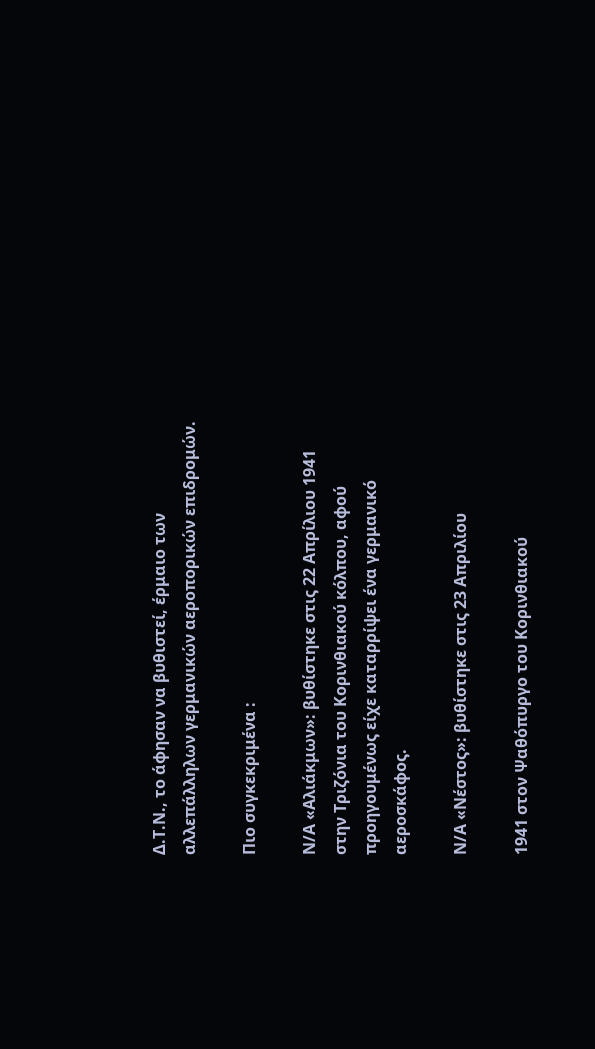Δ.Τ.Ν., το άφησαν να βυθιστεί, έρμαιο των αλλεπάλληλων γερμανικών αεροπορικών επιδρομών.

Πιο συγκεκριμένα :

Ν/Α «Αλιάκμων»: βυθίστηκε στις 22 Απρίλιου 1941 στην Τριζόνια του Κορινθιακού κόλπου, αφού προηγουμένως είχε καταρρίψει ένα γερμανικό αεροσκάφος.

Ν/Α «Νέστος»: βυθίστηκε στις 23 Απριλίου

1941 στον Ψαθόπυργο του Κορινθιακού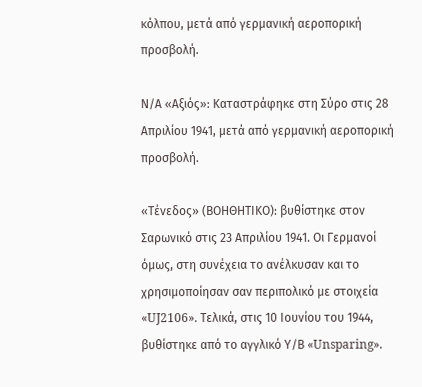κόλπου, μετά από γερμανική αεροπορική προσβολή.

Ν/Α «Αξιός»: Καταστράφηκε στη Σύρο στις 28 Απριλίου 1941, μετά από γερμανική αεροπορική προσβολή.

«Τένεδος» (ΒΟΗΘΗΤΙΚΟ): βυθίστηκε στον Σαρωνικό στις 23 Απριλίου 1941. Οι Γερμανοί όμως, στη συνέχεια το ανέλκυσαν και το χρησιμοποίησαν σαν περιπολικό με στοιχεία «UJ2106». Τελικά, στις 10 Ιουνίου του 1944, βυθίστηκε από το αγγλικό Υ/Β «Unsparing».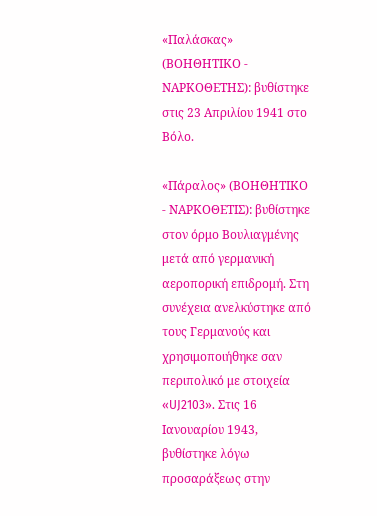«Παλάσκας» (ΒΟΗΘΗΤΙΚΟ - ΝΑΡΚΟΘΕΤΗΣ): βυθίστηκε στις 23 Απριλίου 1941 στο Βόλο.

«Πάραλος» (ΒΟΗΘΗΤΙΚΟ - ΝΑΡΚΟΘΕΤΙΣ): βυθίστηκε στον όρμο Βουλιαγμένης μετά από γερμανική αεροπορική επιδρομή. Στη συνέχεια ανελκύστηκε από τους Γερμανούς και χρησιμοποιήθηκε σαν περιπολικό με στοιχεία «UJ2103». Στις 16 Ιανουαρίου 1943, βυθίστηκε λόγω προσαράξεως στην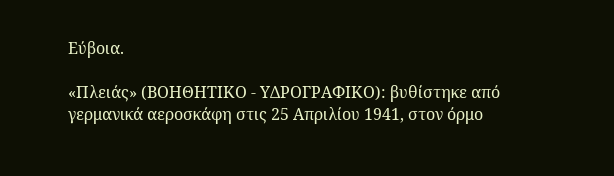Εύβοια.

«Πλειάς» (ΒΟΗΘΗΤΙΚΟ - ΥΔΡΟΓΡΑΦΙΚΟ): βυθίστηκε από γερμανικά αεροσκάφη στις 25 Απριλίου 1941, στον όρμο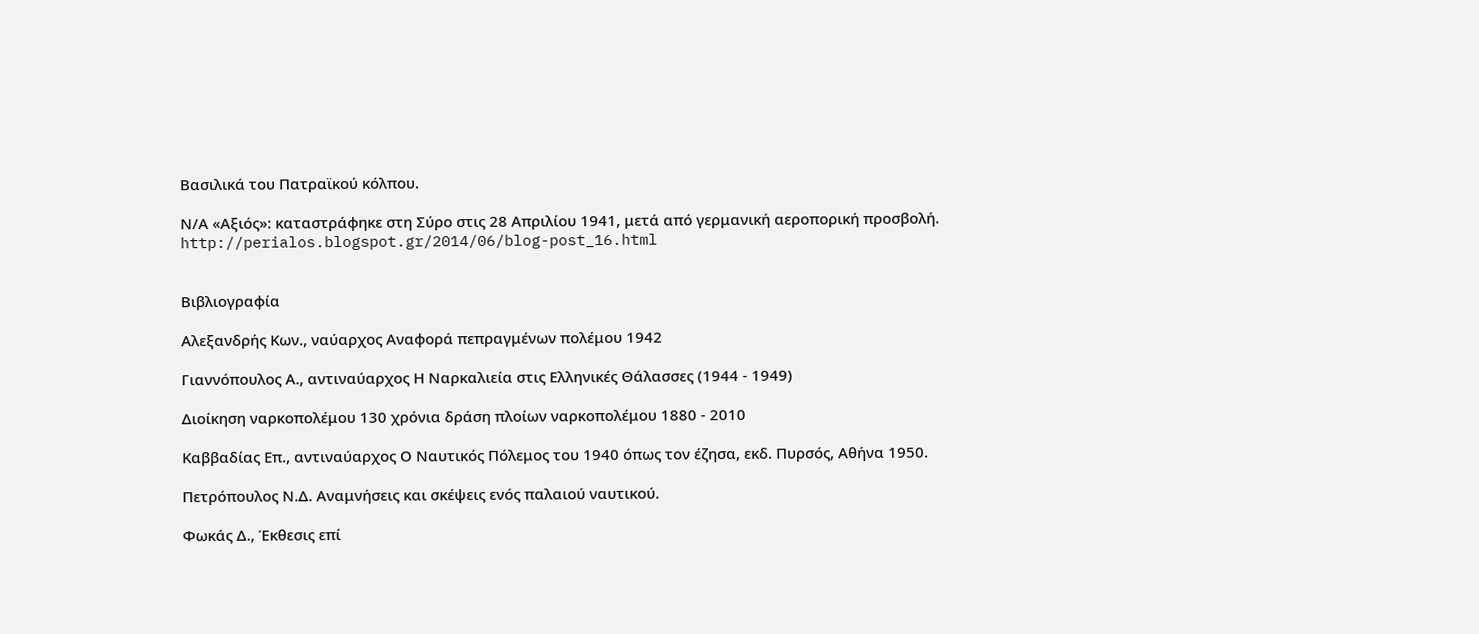Βασιλικά του Πατραϊκού κόλπου.

Ν/Α «Αξιός»: καταστράφηκε στη Σύρο στις 28 Απριλίου 1941, μετά από γερμανική αεροπορική προσβολή.
http://perialos.blogspot.gr/2014/06/blog-post_16.html


Βιβλιογραφία

Αλεξανδρής Κων., ναύαρχος Αναφορά πεπραγμένων πολέμου 1942

Γιαννόπουλος Α., αντιναύαρχος Η Ναρκαλιεία στις Ελληνικές Θάλασσες (1944 - 1949)

Διοίκηση ναρκοπολέμου 130 χρόνια δράση πλοίων ναρκοπολέμου 1880 - 2010

Καββαδίας Επ., αντιναύαρχος Ο Ναυτικός Πόλεμος του 1940 όπως τον έζησα, εκδ. Πυρσός, Αθήνα 1950.

Πετρόπουλος Ν.Δ. Αναμνήσεις και σκέψεις ενός παλαιού ναυτικού.

Φωκάς Δ., Έκθεσις επί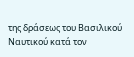της δράσεως του Βασιλικού Ναυτικού κατά τον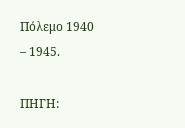Πόλεμο 1940 – 1945.

ΠΗΓΗ: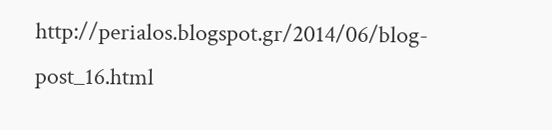http://perialos.blogspot.gr/2014/06/blog-post_16.html